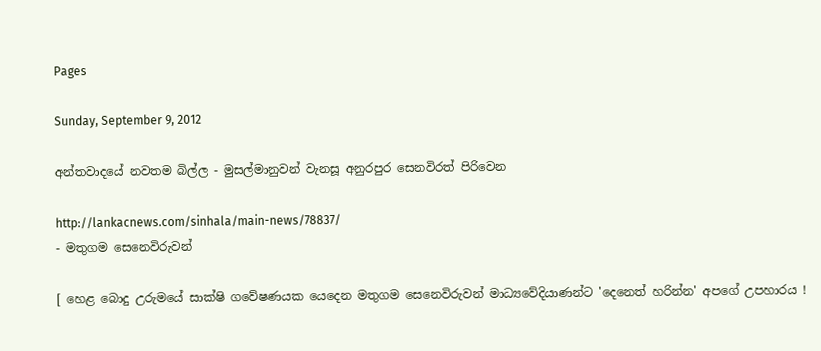Pages

Sunday, September 9, 2012

අන්තවාදයේ නවතම බිල්ල - මුසල්මානුවන් වැනසූ අනුරපුර සෙනවිරත් පිරිවෙන

http://lankacnews.com/sinhala/main-news/78837/
- මතුගම සෙනෙවිරුවන්

[ හෙළ බොදු උරුමයේ සාක්ෂි ගවේෂණයක යෙදෙන මතුගම සෙනෙවිරුවන් මාධ්‍යවේදියාණන්ට 'දෙනෙත් හරින්න' අපගේ උපහාරය !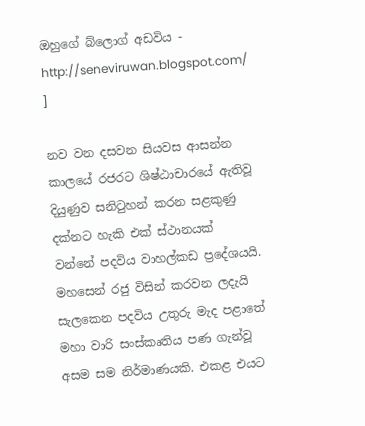ඔහුගේ බ්ලොග් අඩවිය - http://seneviruwan.blogspot.com/ ]

නව වන දසවන සියවස ආසන්න කාලයේ රජරට ශිෂ්ඨාචාරයේ ඇතිවූ දියුණුව සනිටුහන් කරන සළකුණු දක්නට හැකි එක් ස්ථානයක් වන්නේ පදවිය වාහල්කඩ ප්‍රදේශයයි. මහසෙන් රජු විසින් කරවන ලදැයි සැලකෙන පදවිය උතුරු මැද පළාතේ මහා වාරි සංස්කෘතිය පණ ගැන්වූ අසම සම නිර්මාණයකි. එකළ එයට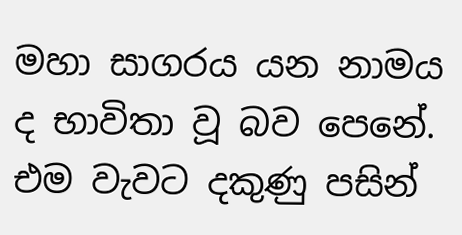මහා සාගරය යන නාමය ද භාවිතා වූ බව පෙනේ. එම වැවට දකුණු පසින්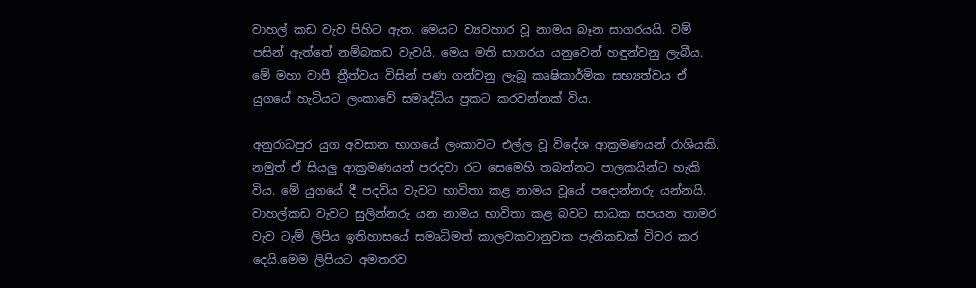වාහල් කඩ වැව පිහිට ඇත. මෙයට ව්‍යවහාර වූ නාමය බෑන සාගරයයි. වම් පසින් ඇත්තේ නම්බකඩ වැවයි. මෙය මති සාගරය යනුවෙන් හඳුන්වනු ලැබීය. මේ මහා වාපී ත්‍රීත්වය විසින් පණ ගන්වනු ලැබූ කෘෂිකාර්මික සභ්‍යත්වය ඒ යුගයේ හැටියට ලංකාවේ සමෘද්ධිය ප්‍රකට කරවන්නක් විය.

අනුරාධපුර යුග අවසාන භාගයේ ලංකාවට එල්ල වූ විදේශ ආක්‍රමණයන් රාශියකි. නමුත් ඒ සියලු ආක්‍රමණයන් පරදවා රට සෙමෙහි තබන්නට පාලකයින්ට හැකි විය. මේ යුගයේ දී පදවිය වැවට භාවිතා කළ නාමය වූයේ පදොන්නරු යන්නයි. වාහල්කඩ වැවට සුලින්නරු යන නාමය භාවිතා කළ බවට සාධක සපයන තාමර වැව ටැම් ලිපිය ඉතිහාසයේ සමෘධිමත් කාලවකවානුවක පැතිකඩක් විවර කර දෙයි.මෙම ලිපියට අමතරව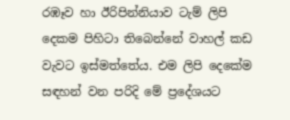රඹෑව හා ඊරිපින්නියාව ටැම් ලිපි දෙකම පිහිටා තිබෙන්නේ වාහල් කඩ වැවට ඉස්මත්තේය. එම ලිපි දෙකේම සඳහන් වන පරිදි මේ ප්‍රදේශයට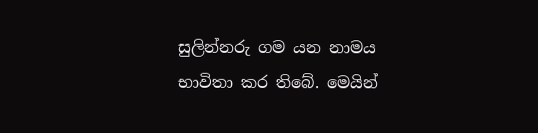සුලින්නරු ගම යන නාමය භාවිතා කර තිබේ. මෙයින්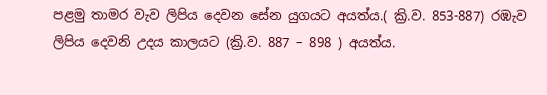පළමු තාමර වැව ලිපිය දෙවන සේන යුගයට අයත්ය.( ක්‍රි.ව. 853-887) රඹැව ලිපිය දෙවනි උදය කාලයට (ක්‍රි.ව. 887 – 898 ) අයත්ය.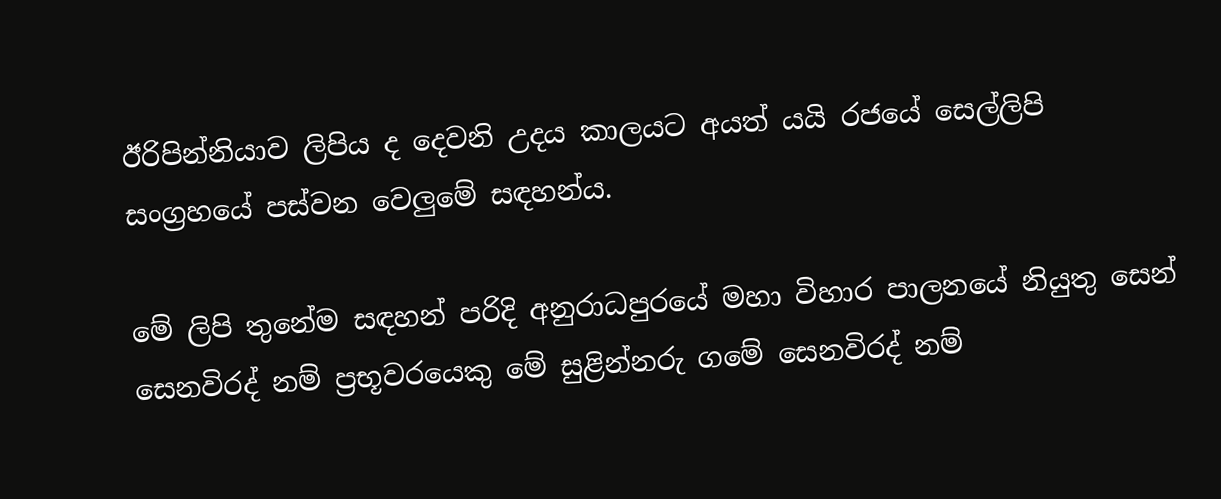ඊරිපින්නියාව ලිපිය ද දෙවනි උදය කාලයට අයත් යයි රජයේ සෙල්ලිපි සංග්‍රහයේ පස්වන වෙලුමේ සඳහන්ය.

මේ ලිපි තුනේම සඳහන් පරිදි අනුරාධපුරයේ මහා විහාර පාලනයේ නියුතු සෙන් සෙනවිරද් නම් ප්‍රභූවරයෙකු මේ සුළින්නරු ගමේ සෙනවිරද් නම්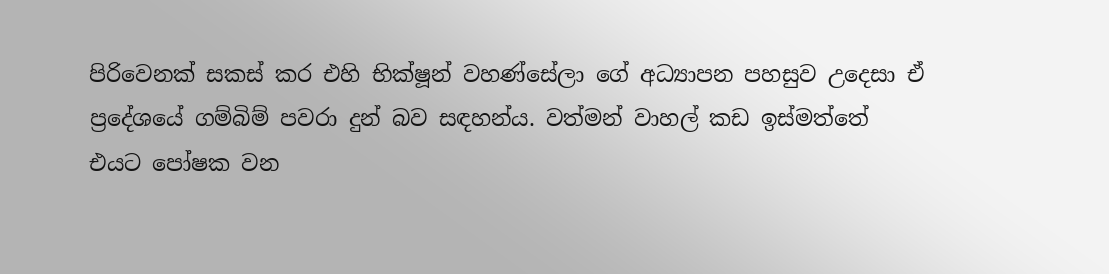පිරිවෙනක් සකස් කර එහි භික්ෂූන් වහණ්සේලා ගේ අධ්‍යාපන පහසුව උදෙසා ඒ ප්‍රදේශයේ ගම්බිම් පවරා දුන් බව සඳහන්ය. වත්මන් වාහල් කඩ ඉස්මත්තේ එයට පෝෂක වන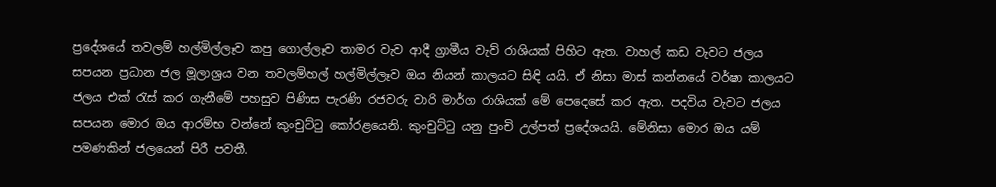ප්‍රදේශයේ තවලම් හල්මිල්ලෑව කපු ගොල්ලෑව තාමර වැව ආදී ග්‍රාමීය වැව් රාශියක් පිහිට ඇත. වාහල් කඩ වැවට ජලය සපයන ප්‍රධාන ජල මූලාශ්‍රය වන තවලම්හල් හල්මිල්ලෑව ඔය නියන් කාලයට සිඳි යයි. ඒ නිසා මාස් කන්නයේ වර්ෂා කාලයට ජලය එක් රැස් කර ගැනීමේ පහසුව පිණිස පැරණි රජවරු වාරි මාර්ග රාශියක් මේ පෙදෙසේ කර ඇත. පදවිය වැවට ජලය සපයන මොර ඔය ආරම්භ වන්නේ කුංචුට්ටු කෝරළයෙනි. කුංචුට්ටු යනු පුංචි උල්පත් ප්‍රදේශයයි. මේනිසා මොර ඔය යම් පමණකින් ජලයෙන් පිරී පවතී.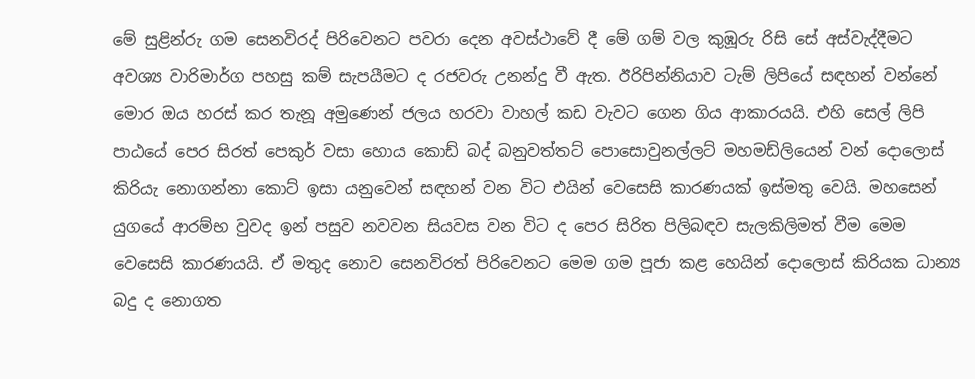මේ සුළින්රු ගම සෙනවිරද් පිරිවෙනට පවරා දෙන අවස්ථාවේ දී මේ ගම් වල කුඹූරු රිසි සේ අස්වැද්දීමට අවශ්‍ය වාරිමාර්ග පහසු කම් සැපයීමට ද රජවරු උනන්දු වී ඇත. ඊරිපින්නියාව ටැම් ලිපියේ සඳහන් වන්නේ මොර ඔය හරස් කර තැනූ අමුණෙන් ජලය හරවා වාහල් කඩ වැවට ගෙන ගිය ආකාරයයි. එහි සෙල් ලිපි පාඨයේ පෙර සිරත් පෙකුර් වසා හොය කොඩ් බද් බනුවත්තට් පොසොවුනල්ලට් මහමඩ්ලියෙන් වන් දොලොස් කිරියැ නොගන්නා කොට් ඉසා යනුවෙන් සඳහන් වන විට එයින් වෙසෙසි කාරණයක් ඉස්මතු වෙයි. මහසෙන් යුගයේ ආරම්භ වුවද ඉන් පසුව නවවන සියවස වන විට ද පෙර සිරිත පිලිබඳව සැලකිලිමත් වීම මෙම වෙසෙසි කාරණයයි. ඒ මතුද නොව සෙනවිරත් පිරිවෙනට මෙම ගම පූජා කළ හෙයින් දොලොස් කිරියක ධාන්‍ය බදු ද නොගත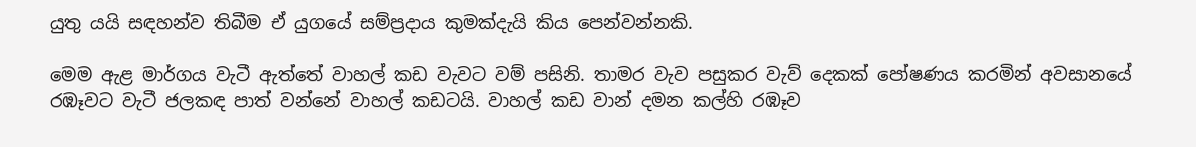යුතු යයි සඳහන්ව තිබීම ඒ යුගයේ සම්ප්‍රදාය කුමක්දැයි කිය පෙන්වන්නකි.

මෙම ඇළ මාර්ගය වැටී ඇත්තේ වාහල් කඩ වැවට වම් පසිනි. තාමර වැව පසුකර වැව් දෙකක් පෝෂණය කරමින් අවසානයේ රඹෑවට වැටී ජලකඳ පාත් වන්නේ වාහල් කඩටයි. වාහල් කඩ වාන් දමන කල්හි රඹෑව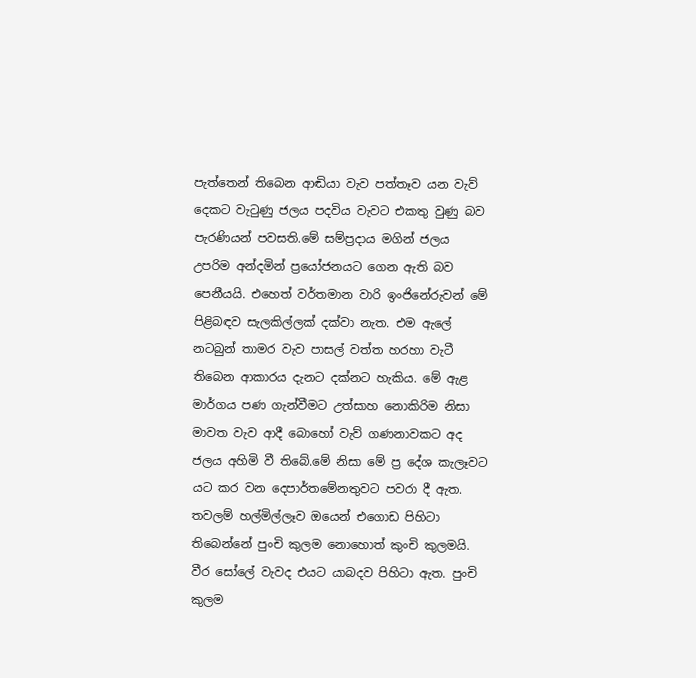පැත්තෙන් තිබෙන ආඬියා වැව පත්තෑව යන වැව් දෙකට වැටුණු ජලය පදවිය වැවට එකතු වුණු බව පැරණියන් පවසති.මේ සම්ප්‍රදාය මගින් ජලය උපරිම අන්දමින් ප්‍රයෝජනයට ගෙන ඇති බව පෙනීයයි. එහෙත් වර්තමාන වාරි ඉංජිනේරුවන් මේ පිළිබඳව සැලකිල්ලක් දක්වා නැත. එම ඇලේ නටබුන් තාමර වැව පාසල් වත්ත හරහා වැටී තිබෙන ආකාරය දැනට දක්නට හැකිය. මේ ඇළ මාර්ගය පණ ගැන්වීමට උත්සාහ නොකිරිම නිසා මාවත වැව ආදී බොහෝ වැව් ගණනාවකට අද ජලය අහිමි වී තිබේ.මේ නිසා මේ ප්‍ර දේශ කැලෑවට යට කර වන දෙපාර්තමේනතුවට පවරා දී ඇත. තවලම් හල්මිල්ලෑව ඔයෙන් එගොඩ පිහිටා තිබෙන්නේ පුංචි කුලම නොහොත් කුංචි කුලමයි. වීර සෝලේ වැවද එයට යාබදව පිහිටා ඇත. පුංචි කුලම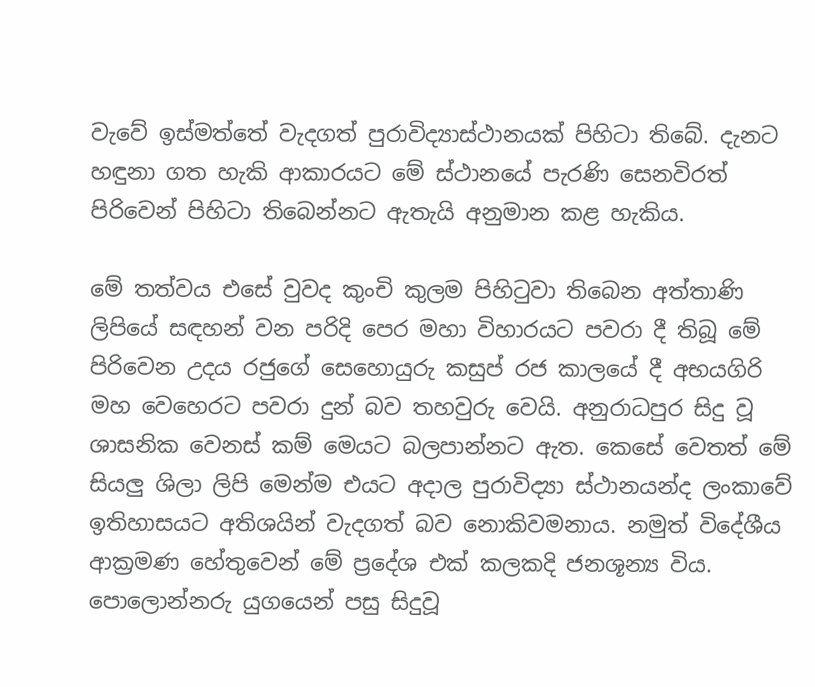වැවේ ඉස්මත්තේ වැදගත් පුරාවිද්‍යාස්ථානයක් පිහිටා තිබේ. දැනට හඳුනා ගත හැකි ආකාරයට මේ ස්ථානයේ පැරණි සෙනවිරත් පිරිවෙන් පිහිටා තිබෙන්නට ඇතැයි අනුමාන කළ හැකිය.

මේ තත්වය එසේ වුවද කුංචි කුලම පිහිටුවා තිබෙන අත්තාණි ලිපියේ සඳහන් වන පරිදි පෙර මහා විහාරයට පවරා දී තිබූ මේ පිරිවෙන උදය රජුගේ සෙහොයුරු කසුප් රජ කාලයේ දී අභයගිරි මහ වෙහෙරට පවරා දුන් බව තහවුරු වෙයි. අනුරාධපුර සිදු වූ ශාසනික වෙනස් කම් මෙයට බලපාන්නට ඇත. කෙසේ වෙතත් මේ සියලු ශිලා ලිපි මෙන්ම එයට අදාල පුරාවිද්‍යා ස්ථානයන්ද ලංකාවේ ඉතිහාසයට අතිශයින් වැදගත් බව නොකිවමනාය. නමුත් විදේශීය ආක්‍රමණ හේතුවෙන් මේ ප්‍රදේශ එක් කලකදි ජනශූන්‍ය විය. පොලොන්නරු යුගයෙන් පසු සිදුවූ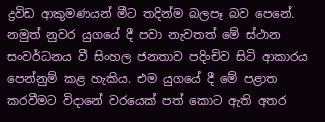ද්‍රවිඩ ආකුමණයන් මීට තදින්ම බලපෑ බව පෙනේ. නමුත් නුවර යුගයේ දී පවා නැවතත් මේ ස්ථාන සංවර්ධනය වී සිංහල ජනතාව පදිංචිව සිටි ආකාරය පෙන්නුම් කළ හැකිය. එම යුගයේ දී මේ පළාත කරවීමට විදානේ වරයෙක් පත් කොට ඇති අතර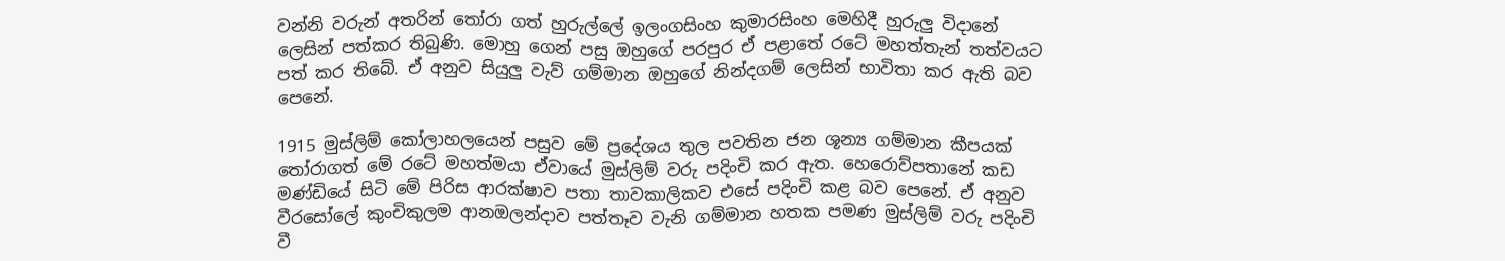වන්නි වරුන් අතරින් තෝරා ගත් හුරුල්ලේ ඉලංගසිංහ කුමාරසිංහ මෙහිදී හුරුලු විදානේ ලෙසින් පත්කර තිබුණි. මොහු ගෙන් පසු ඔහුගේ පරපුර ඒ පළාතේ රටේ මහත්තැන් තත්වයට පත් කර තිබේ. ඒ අනුව සියුලු වැව් ගම්මාන ඔහුගේ නින්දගම් ලෙසින් භාවිතා කර ඇති බව පෙනේ.

1915 මුස්ලිම් කෝලාහලයෙන් පසුව මේ ප්‍රදේශය තුල පවතින ජන ශූන්‍ය ගම්මාන කීපයක් තෝරාගත් මේ රටේ මහත්මයා ඒවායේ මුස්ලිම් වරු පදිංචි කර ඇත. හෙරොව්පතානේ කඩ මණ්ඩියේ සිටි මේ පිරිස ආරක්ෂාව පතා තාවකාලිකව එසේ පදිංචි කළ බව පෙනේ. ඒ අනුව වීරසෝලේ කුංචිකුලම ආනඔලන්දාව පත්තෑව වැනි ගම්මාන හතක පමණ මුස්ලිම් වරු පදිංචි වී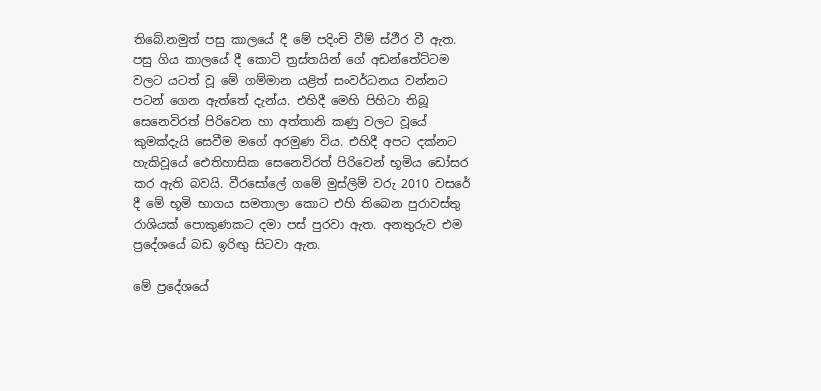තිබේ.නමුත් පසු කාලයේ දී මේ පදිංචි වීම් ස්ථීර වී ඇත. පසු ගිය කාලයේ දී කොටි ත්‍රස්තයින් ගේ අඩන්තේට්ටම වලට යටත් වූ මේ ගම්මාන යළිත් සංවර්ධනය වන්නට පටන් ගෙන ඇත්තේ දැන්ය. එහිදී මෙහි පිහිටා තිබූ සෙනෙවිරත් පිරිවෙන හා අත්තානි කණු වලට වූයේ කුමක්දැයි සෙවීම මගේ අරමුණ විය. එහිදී අපට දක්නට හැකිවූයේ ඓතිහාසික සෙනෙවිරත් පිරිවෙන් භූමිය ඩෝසර කර ඇති බවයි. වීරසෝලේ ගමේ මුස්ලිම් වරු 2010 වසරේ දී මේ භූමි භාගය සමතාලා කොට එහි තිබෙන පුරාවස්තු රාශියක් පොකුණකට දමා පස් පුරවා ඇත. අනතුරුව එම ප්‍රදේශයේ බඩ ඉරිඟු සිටවා ඇත.

මේ ප්‍රදේශයේ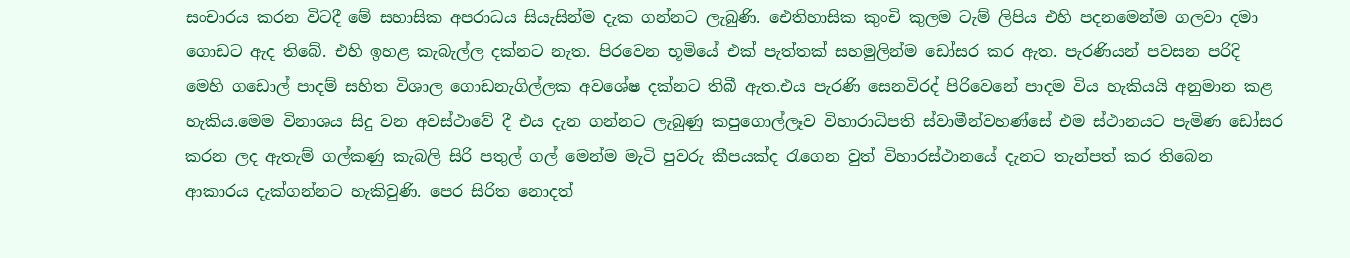සංචාරය කරන විටදී මේ සහාසික අපරාධය සියැසින්ම දැක ගන්නට ලැබුණි. ඓතිහාසික කුංචි කුලම ටැම් ලිපිය එහි පදනමෙන්ම ගලවා දමා ගොඩට ඇද තිබේ. එහි ඉහළ කැබැල්ල දක්නට නැත. පිරවෙන භූමියේ එක් පැත්තක් සහමුලින්ම ඩෝසර කර ඇත. පැරණියන් පවසන පරිදි මෙහි ගඩොල් පාදම් සහිත විශාල ගොඩනැගිල්ලක අවශේෂ දක්නට තිබී ඇත.එය පැරණි සෙනවිරද් පිරිවෙනේ පාදම විය හැකියයි අනුමාන කළ හැකිය.මෙම විනාශය සිදු වන අවස්ථාවේ දී එය දැන ගන්නට ලැබුණු කපුගොල්ලෑව විහාරාධිපති ස්වාමීන්වහණ්සේ එම ස්ථානයට පැමිණ ඩෝසර කරන ලද ඇතැම් ගල්කණු කැබලි සිරි පතුල් ගල් මෙන්ම මැටි පුවරු කීපයක්ද රැගෙන වුත් විහාරස්ථානයේ දැනට තැන්පත් කර තිබෙන ආකාරය දැක්ගන්නට හැකිවුණි. පෙර සිරිත නොදත්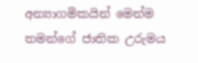අන්‍යාගමිකයින් මෙන්ම තමන්ගේ ජාතික උරුමය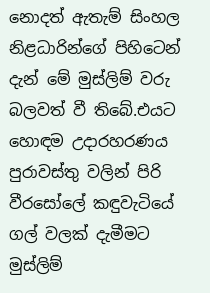නොදත් ඇතැම් සිංහල නිළධාරින්ගේ පිහිටෙන් දැන් මේ මුස්ලිම් වරු බලවත් වී තිබේ.එයට හොඳම උදාරහරණය පුරාවස්තු වලින් පිරි වීරසෝලේ කඳුවැටියේ ගල් වලක් දැමීමට මුස්ලිම්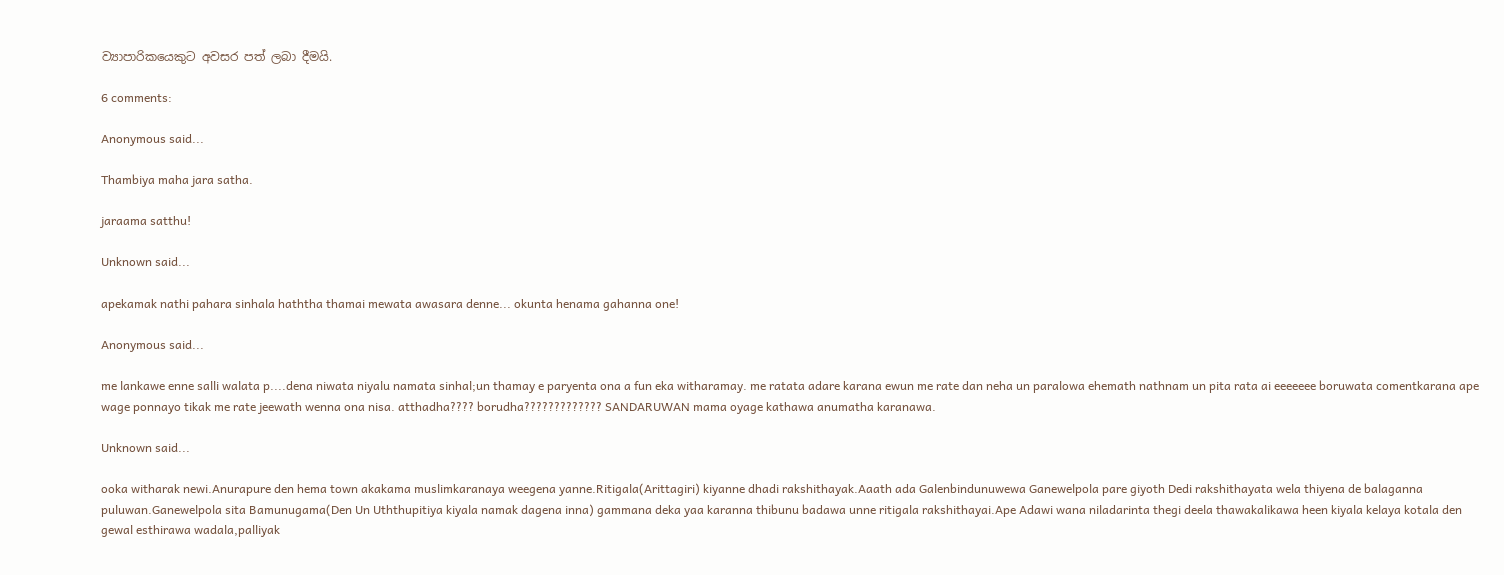ව්‍යාපාරිකයෙකුට අවසර පත් ලබා දීමයි.

6 comments:

Anonymous said...

Thambiya maha jara satha.

jaraama satthu!

Unknown said...

apekamak nathi pahara sinhala haththa thamai mewata awasara denne... okunta henama gahanna one!

Anonymous said...

me lankawe enne salli walata p....dena niwata niyalu namata sinhal;un thamay e paryenta ona a fun eka witharamay. me ratata adare karana ewun me rate dan neha un paralowa ehemath nathnam un pita rata ai eeeeeee boruwata comentkarana ape wage ponnayo tikak me rate jeewath wenna ona nisa. atthadha???? borudha????????????? SANDARUWAN mama oyage kathawa anumatha karanawa.

Unknown said...

ooka witharak newi.Anurapure den hema town akakama muslimkaranaya weegena yanne.Ritigala(Arittagiri) kiyanne dhadi rakshithayak.Aaath ada Galenbindunuwewa Ganewelpola pare giyoth Dedi rakshithayata wela thiyena de balaganna puluwan.Ganewelpola sita Bamunugama(Den Un Uththupitiya kiyala namak dagena inna) gammana deka yaa karanna thibunu badawa unne ritigala rakshithayai.Ape Adawi wana niladarinta thegi deela thawakalikawa heen kiyala kelaya kotala den gewal esthirawa wadala,palliyak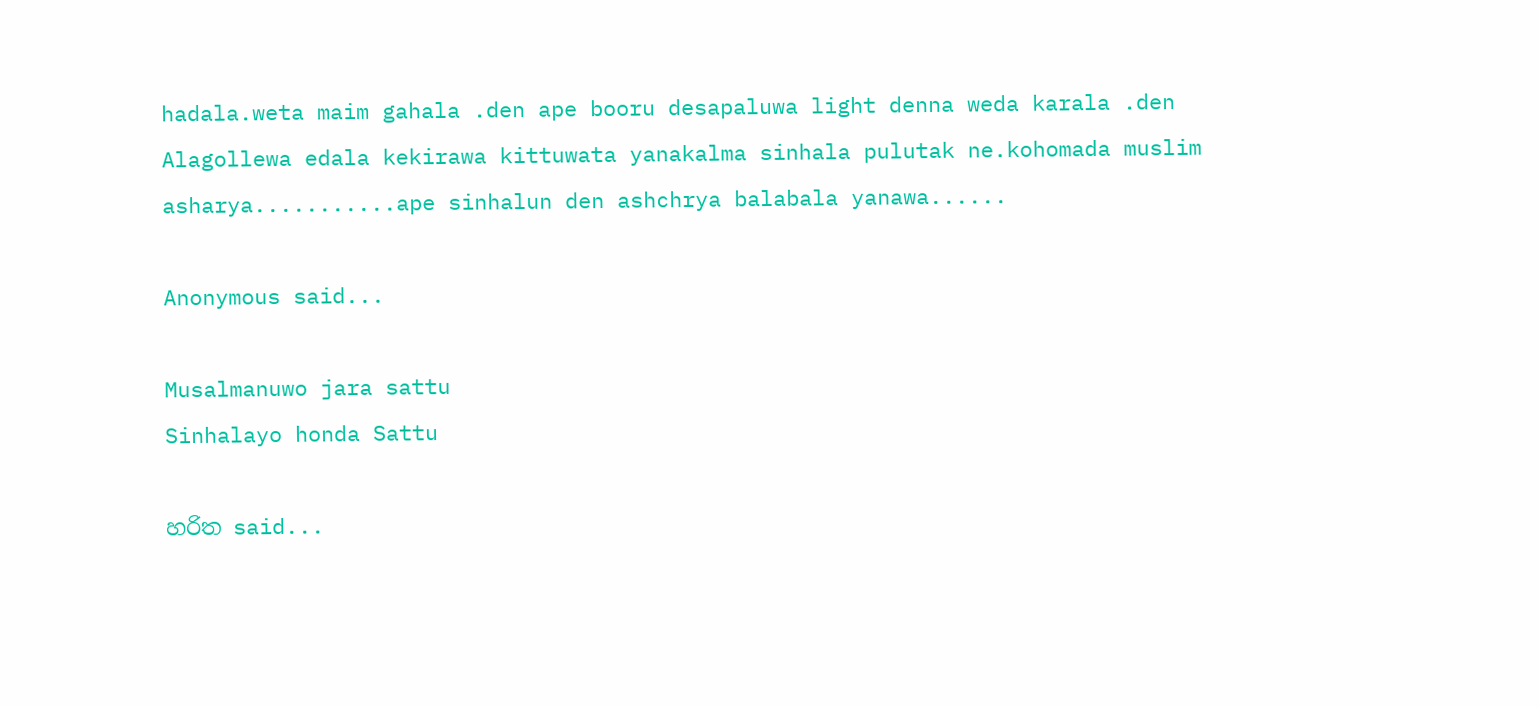hadala.weta maim gahala .den ape booru desapaluwa light denna weda karala .den Alagollewa edala kekirawa kittuwata yanakalma sinhala pulutak ne.kohomada muslim asharya...........ape sinhalun den ashchrya balabala yanawa......

Anonymous said...

Musalmanuwo jara sattu
Sinhalayo honda Sattu

හරිත said...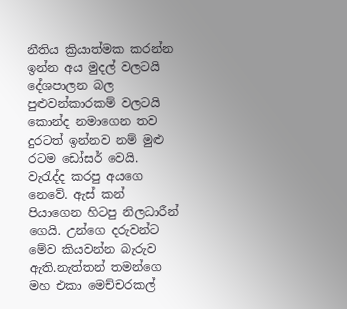නීතිය ක්‍රියාත්මක කරන්න ඉන්න අය මුදල් වලටයි දේශපාලන බල පුළුවන්කාරකම් වලටයි කොන්ද නමාගෙන තව දුරටත් ඉන්නව නම් මුළු රටම ඩෝසර් වෙයි. වැරැද්ද කරපු අයගෙ නෙවේ. ඇස් කන් පියාගෙන හිටපු නිලධාරීන් ගෙයි. උන්ගෙ දරුවන්ට මේව කියවන්න බැරුව ඇති.නැත්තන් තමන්ගෙ මහ එකා මෙච්චරකල්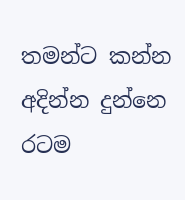තමන්ට කන්න අදින්න දුන්නෙ රටම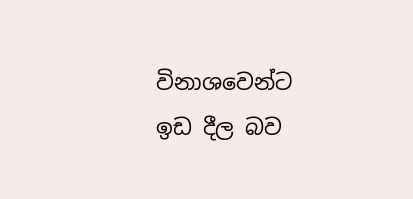විනාශවෙන්ට ඉඩ දීල බව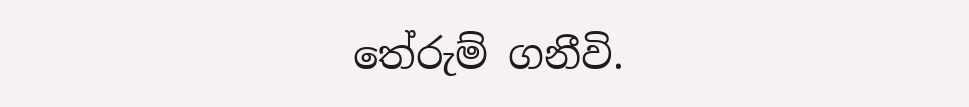තේරුම් ගනීවි.